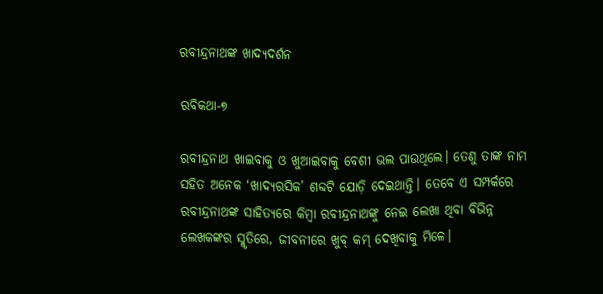ରବୀନ୍ଦ୍ରନାଥଙ୍କ ଖାଦ୍ୟଦର୍ଶନ

ରବିକଥା-୭

ରବୀନ୍ଦ୍ରନାଥ ଖାଇବାକୁ ଓ ଖୁଆଇବାକୁ ବେଶୀ ଭଲ ପାଉଥିଲେ। ତେଣୁ ତାଙ୍କ ନାମ ସହିତ ଅନେକ ‘ଖାଦ୍ୟରସିକ’ ଶବ୍ଦଟି ଯୋଡ଼ି ଦେଇଥାନ୍ତି। ତେବେ ଏ ସମ୍ପର୍କରେ ରବୀନ୍ଦ୍ରନାଥଙ୍କ ସାହିତ୍ୟରେ କିମ୍ବା ରବୀନ୍ଦ୍ରନାଥଙ୍କୁ ନେଇ ଲେଖା ଥିବା ବିଭିନ୍ନ ଲେଖକଙ୍କର ସ୍ମୃତିରେ, ଜୀବନୀରେ ଖୁବ୍ କମ୍ ଦେଖିବାକୁ ମିଳେ।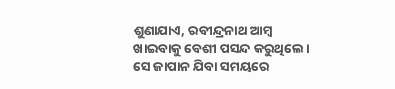ଶୁଣାଯାଏ, ରବୀନ୍ଦ୍ରନାଥ ଆମ୍ବ ଖାଇବାକୁ ବେଶୀ ପସନ୍ଦ କରୁଥିଲେ। ସେ ଜାପାନ ଯିବା ସମୟରେ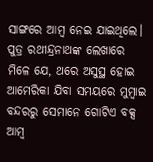ସାଙ୍ଗରେ ଆମ୍ବ ନେଇ ଯାଇଥିଲେ। ପୁତ୍ର ରଥୀନ୍ଦ୍ରନାଥଙ୍କ ଲେଖାରେ ମିଳେ ଯେ, ଥରେ ଅସୁସ୍ଥ ହୋଇ ଆମେରିକା ଯିବା ସମୟରେ ମୁମ୍ବାଇ ବନ୍ଦରରୁ ସେମାନେ ଗୋଟିଏ ବକ୍ସ ଆମ୍ବ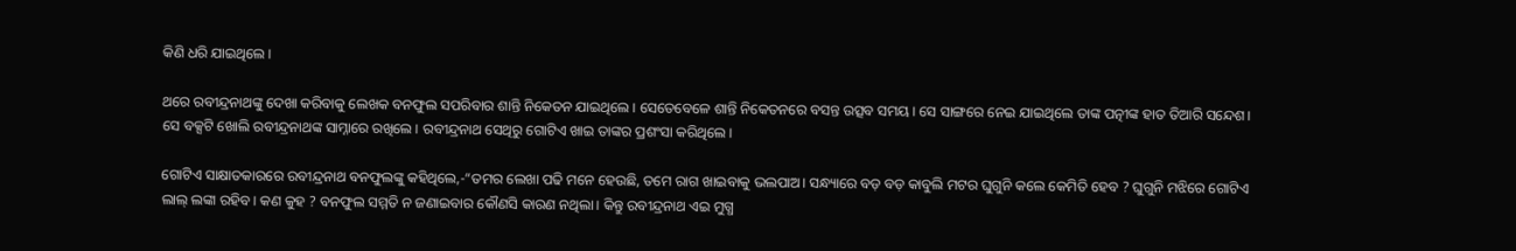କିଣି ଧରି ଯାଇଥିଲେ।

ଥରେ ରବୀନ୍ଦ୍ରନାଥଙ୍କୁ ଦେଖା କରିବାକୁ ଲେଖକ ବନଫୁଲ ସପରିବାର ଶାନ୍ତି ନିକେତନ ଯାଇଥିଲେ। ସେତେବେଳେ ଶାନ୍ତି ନିକେତନରେ ବସନ୍ତ ଉତ୍ସବ ସମୟ। ସେ ସାଙ୍ଗରେ ନେଇ ଯାଇଥିଲେ ତାଙ୍କ ପତ୍ନୀଙ୍କ ହାତ ତିଆରି ସନ୍ଦେଶ। ସେ ବକ୍ସଟି ଖୋଲି ରବୀନ୍ଦ୍ରନାଥଙ୍କ ସାମ୍ନାରେ ରଖିଲେ। ରବୀନ୍ଦ୍ରନାଥ ସେଥିରୁ ଗୋଟିଏ ଖାଇ ତାଙ୍କର ପ୍ରଶଂସା କରିଥିଲେ।

ଗୋଟିଏ ସାକ୍ଷାତକାରରେ ରବୀନ୍ଦ୍ରନାଥ ବନଫୁଲଙ୍କୁ କହିଥିଲେ,-“ତମର ଲେଖା ପଢି ମନେ ହେଉଛି, ତମେ ରାଗ ଖାଇବାକୁ ଭଲପାଅ। ସନ୍ଧ୍ୟାରେ ବଡ଼ ବଡ଼ କାବୁଲି ମଟର ଘୁଗୁନି କଲେ କେମିତି ହେବ ? ଘୁଗୁନି ମଝିରେ ଗୋଟିଏ ଲାଲ୍ ଲଙ୍କା ରହିବ। କଣ କୁହ ? ବନଫୁଲ ସମ୍ମତି ନ ଜଣାଇବାର କୌଣସି କାରଣ ନଥିଲା। କିନ୍ତୁ ରବୀନ୍ଦ୍ରନାଥ ଏଇ ମୁଗ୍ଧ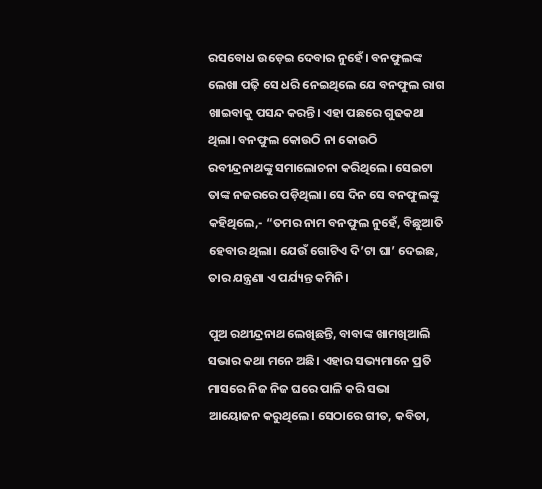ରସବୋଧ ଉଡ଼େଇ ଦେବାର ନୁହେଁ। ବନଫୁଲଙ୍କ ଲେଖା ପଢ଼ି ସେ ଧରି ନେଇଥିଲେ ଯେ ବନଫୁଲ ରାଗ ଖାଇବାକୁ ପସନ୍ଦ କରନ୍ତି। ଏହା ପଛରେ ଗୁଢକଥା ଥିଲା। ବନଫୁଲ କୋଉଠି ନା କୋଉଠି ରବୀନ୍ଦ୍ରନାଥଙ୍କୁ ସମାଲୋଚନା କରିଥିଲେ। ସେଇଟା ତାଙ୍କ ନଜରରେ ପଡ଼ିଥିଲା। ସେ ଦିନ ସେ ବନଫୁଲଙ୍କୁ କହିଥିଲେ,- “ତମର ନାମ ବନଫୁଲ ନୁହେଁ, ବିଛୁଆତି ହେବାର ଥିଲା। ଯେଉଁ ଗୋଟିଏ ଦି’ଟା ଘା’ ଦେଇଛ, ତାର ଯନ୍ତ୍ରଣା ଏ ପର୍ଯ୍ୟନ୍ତ କମିନି।

ପୁଅ ରଥୀନ୍ଦ୍ରନାଥ ଲେଖିଛନ୍ତି, ବାବାଙ୍କ ଖାମଖିଆଲି ସଭାର କଥା ମନେ ଅଛି। ଏହାର ସଭ୍ୟମାନେ ପ୍ରତି ମାସରେ ନିଜ ନିଜ ଘରେ ପାଳି କରି ସଭା ଆୟୋଜନ କରୁଥିଲେ। ସେଠାରେ ଗୀତ, କବିତା,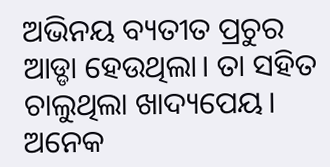ଅଭିନୟ ବ୍ୟତୀତ ପ୍ରଚୁର ଆଡ୍ଡା ହେଉଥିଲା। ତା ସହିତ ଚାଲୁଥିଲା ଖାଦ୍ୟପେୟ। ଅନେକ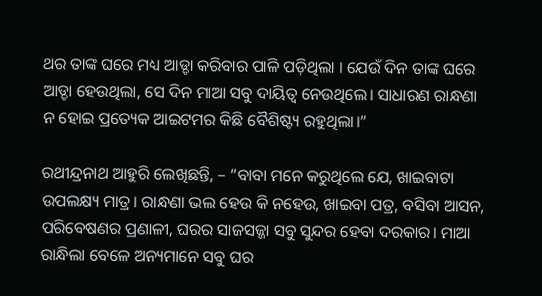ଥର ତାଙ୍କ ଘରେ ମଧ୍ୟ ଆଡ୍ଡା କରିବାର ପାଳି ପଡ଼ିଥିଲା । ଯେଉଁ ଦିନ ତାଙ୍କ ଘରେ ଆଡ୍ଡା ହେଉଥିଲା, ସେ ଦିନ ମାଆ ସବୁ ଦାୟିତ୍ୱ ନେଉଥିଲେ। ସାଧାରଣ ରାନ୍ଧଣା ନ ହୋଇ ପ୍ରତ୍ୟେକ ଆଇଟମର କିଛି ବୈଶିଷ୍ଟ୍ୟ ରହୁଥିଲା।”

ରଥୀନ୍ଦ୍ରନାଥ ଆହୁରି ଲେଖିଛନ୍ତି, – “ବାବା ମନେ କରୁଥିଲେ ଯେ, ଖାଇବାଟା ଉପଲକ୍ଷ୍ୟ ମାତ୍ର। ରାନ୍ଧଣା ଭଲ ହେଉ କି ନହେଉ, ଖାଇବା ପତ୍ର, ବସିବା ଆସନ, ପରିବେଷଣର ପ୍ରଣାଳୀ, ଘରର ସାଜସଜ୍ଜା ସବୁ ସୁନ୍ଦର ହେବା ଦରକାର। ମାଆ ରାନ୍ଧିଲା ବେଳେ ଅନ୍ୟମାନେ ସବୁ ଘର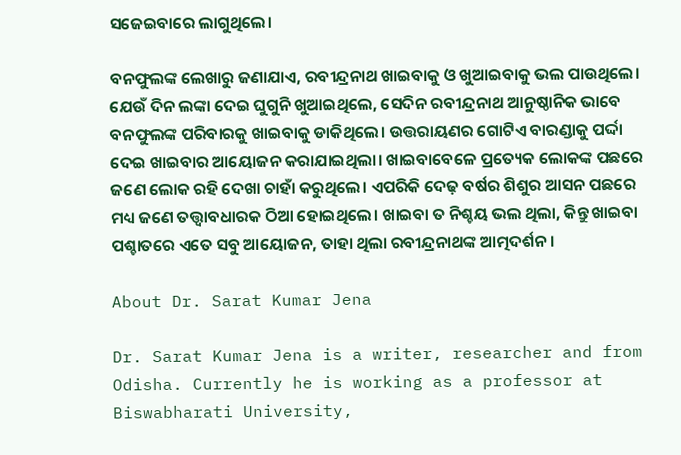ସଜେଇବାରେ ଲାଗୁଥିଲେ।

ବନଫୁଲଙ୍କ ଲେଖାରୁ ଜଣାଯାଏ, ରବୀନ୍ଦ୍ରନାଥ ଖାଇବାକୁ ଓ ଖୁଆଇବାକୁ ଭଲ ପାଉଥିଲେ। ଯେଉଁ ଦିନ ଲଙ୍କା ଦେଇ ଘୁଗୁନି ଖୁଆଇଥିଲେ, ସେଦିନ ରବୀନ୍ଦ୍ରନାଥ ଆନୁଷ୍ଠାନିକ ଭାବେ ବନଫୁଲଙ୍କ ପରିବାରକୁ ଖାଇବାକୁ ଡାକିଥିଲେ। ଉତ୍ତରାୟଣର ଗୋଟିଏ ବାରଣ୍ଡାକୁ ପର୍ଦ୍ଦା ଦେଇ ଖାଇବାର ଆୟୋଜନ କରାଯାଇଥିଲା। ଖାଇବାବେଳେ ପ୍ରତ୍ୟେକ ଲୋକଙ୍କ ପଛରେ ଜଣେ ଲୋକ ରହି ଦେଖା ଚାହାଁ କରୁଥିଲେ। ଏପରିକି ଦେଢ଼ ବର୍ଷର ଶିଶୁର ଆସନ ପଛରେ ମଧ୍ୟ ଜଣେ ତତ୍ତ୍ଵାବଧାରକ ଠିଆ ହୋଇଥିଲେ। ଖାଇବା ତ ନିଶ୍ଚୟ ଭଲ ଥିଲା, କିନ୍ତୁ ଖାଇବା ପଶ୍ଚାତରେ ଏତେ ସବୁ ଆୟୋଜନ, ତାହା ଥିଲା ରବୀନ୍ଦ୍ରନାଥଙ୍କ ଆତ୍ମଦର୍ଶନ।

About Dr. Sarat Kumar Jena

Dr. Sarat Kumar Jena is a writer, researcher and from Odisha. Currently he is working as a professor at Biswabharati University,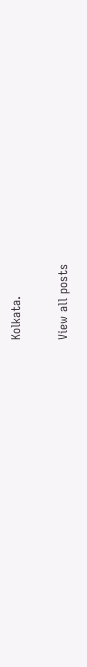Kolkata.

View all posts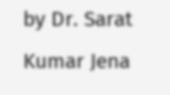by Dr. Sarat Kumar Jena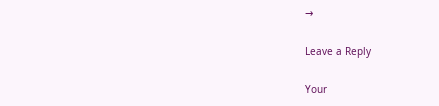→

Leave a Reply

Your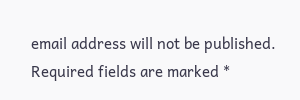email address will not be published. Required fields are marked *